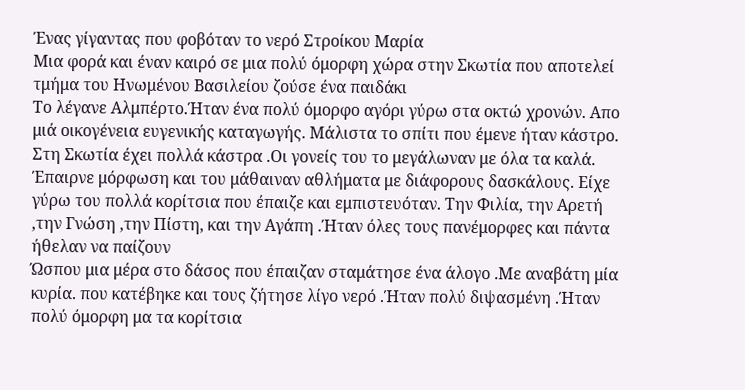Ένας γίγαντας που φοβόταν το νερό Στροίκου Μαρία
Μια φορά και έναν καιρό σε μια πολύ όμορφη χώρα στην Σκωτία που αποτελεί τμήμα του Ηνωμένου Βασιλείου ζούσε ένα παιδάκι
Το λέγανε Αλμπέρτο.Ήταν ένα πολύ όμορφο αγόρι γύρω στα οκτώ χρονών. Απο μιά οικογένεια ευγενικής καταγωγής. Μάλιστα το σπίτι που έμενε ήταν κάστρο.
Στη Σκωτία έχει πολλά κάστρα .Οι γονείς του το μεγάλωναν με όλα τα καλά. Έπαιρνε μόρφωση και του μάθαιναν αθλήματα με διάφορους δασκάλους. Είχε γύρω του πολλά κορίτσια που έπαιζε και εμπιστευόταν. Την Φιλία, την Αρετή ,την Γνώση ,την Πίστη, και την Αγάπη .Ήταν όλες τους πανέμορφες και πάντα ήθελαν να παίζουν
Ώσπου μια μέρα στο δάσος που έπαιζαν σταμάτησε ένα άλογο .Με αναβάτη μία κυρία. που κατέβηκε και τους ζήτησε λίγο νερό .Ήταν πολύ διψασμένη .Ήταν πολύ όμορφη μα τα κορίτσια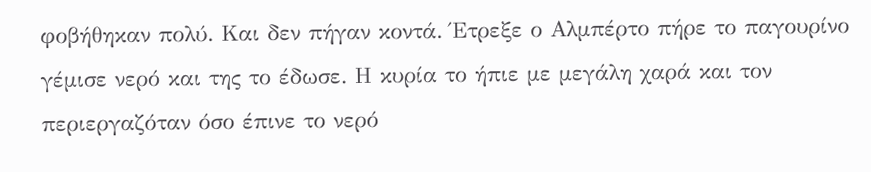φοβήθηκαν πολύ. Και δεν πήγαν κοντά. Έτρεξε ο Αλμπέρτο πήρε το παγουρίνο γέμισε νερό και της το έδωσε. Η κυρία το ήπιε με μεγάλη χαρά και τον περιεργαζόταν όσο έπινε το νερό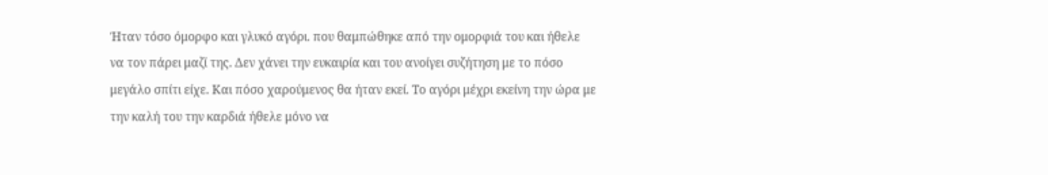Ήταν τόσο όμορφο και γλυκό αγόρι. που θαμπώθηκε από την ομορφιά του και ήθελε να τον πάρει μαζί της. Δεν χάνει την ευκαιρία και του ανοίγει συζήτηση με το πόσο μεγάλο σπίτι είχε. Και πόσο χαρούμενος θα ήταν εκεί. Το αγόρι μέχρι εκείνη την ώρα με την καλή του την καρδιά ήθελε μόνο να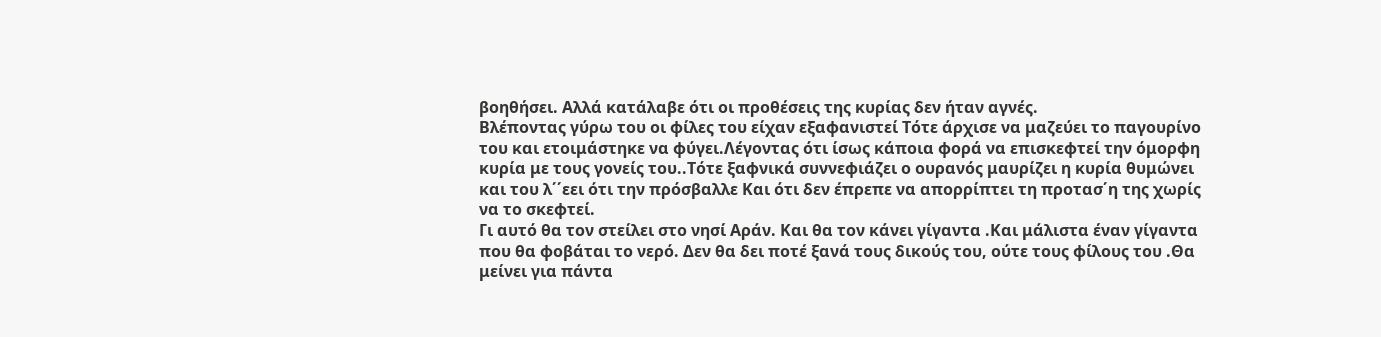βοηθήσει. Αλλά κατάλαβε ότι οι προθέσεις της κυρίας δεν ήταν αγνές.
Βλέποντας γύρω του οι φίλες του είχαν εξαφανιστεί Τότε άρχισε να μαζεύει το παγουρίνο του και ετοιμάστηκε να φύγει.Λέγοντας ότι ίσως κάποια φορά να επισκεφτεί την όμορφη κυρία με τους γονείς του..Τότε ξαφνικά συννεφιάζει ο ουρανός μαυρίζει η κυρία θυμώνει και του λ΄΄εει ότι την πρόσβαλλε Και ότι δεν έπρεπε να απορρίπτει τη προτασ΄η της χωρίς να το σκεφτεί.
Γι αυτό θα τον στείλει στο νησί Αράν. Και θα τον κάνει γίγαντα .Και μάλιστα έναν γίγαντα που θα φοβάται το νερό. Δεν θα δει ποτέ ξανά τους δικούς του, ούτε τους φίλους του .Θα μείνει για πάντα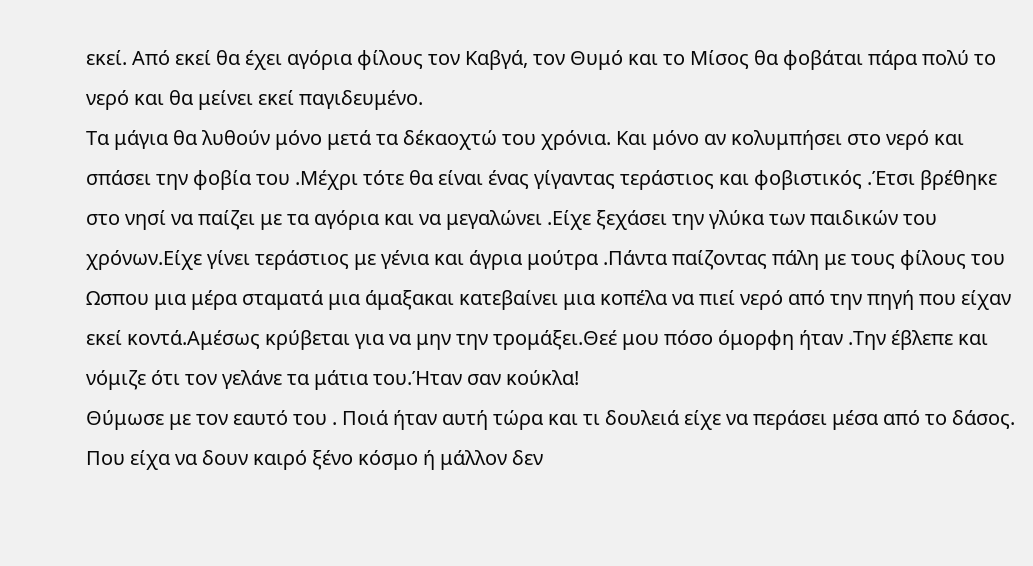εκεί. Από εκεί θα έχει αγόρια φίλους τον Καβγά, τον Θυμό και το Μίσος θα φοβάται πάρα πολύ το νερό και θα μείνει εκεί παγιδευμένο.
Τα μάγια θα λυθούν μόνο μετά τα δέκαοχτώ του χρόνια. Και μόνο αν κολυμπήσει στο νερό και σπάσει την φοβία του .Μέχρι τότε θα είναι ένας γίγαντας τεράστιος και φοβιστικός .Έτσι βρέθηκε στο νησί να παίζει με τα αγόρια και να μεγαλώνει .Είχε ξεχάσει την γλύκα των παιδικών του χρόνων.Είχε γίνει τεράστιος με γένια και άγρια μούτρα .Πάντα παίζοντας πάλη με τους φίλους του
Ωσπου μια μέρα σταματά μια άμαξακαι κατεβαίνει μια κοπέλα να πιεί νερό από την πηγή που είχαν εκεί κοντά.Αμέσως κρύβεται για να μην την τρομάξει.Θεέ μου πόσο όμορφη ήταν .Την έβλεπε και νόμιζε ότι τον γελάνε τα μάτια του.Ήταν σαν κούκλα!
Θύμωσε με τον εαυτό του . Ποιά ήταν αυτή τώρα και τι δουλειά είχε να περάσει μέσα από το δάσος.
Που είχα να δουν καιρό ξένο κόσμο ή μάλλον δεν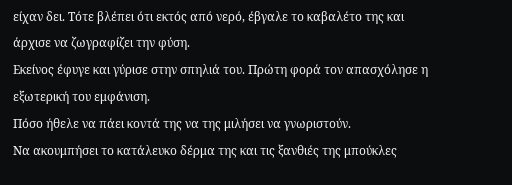είχαν δει. Τότε βλέπει ότι εκτός από νερό, έβγαλε το καβαλέτο της και άρχισε να ζωγραφίζει την φύση.
Εκείνος έφυγε και γύρισε στην σπηλιά του. Πρώτη φορά τον απασχόλησε η εξωτερική του εμφάνιση.
Πόσο ήθελε να πάει κοντά της να της μιλήσει να γνωριστούν.
Να ακουμπήσει το κατάλευκο δέρμα της και τις ξανθιές της μπούκλες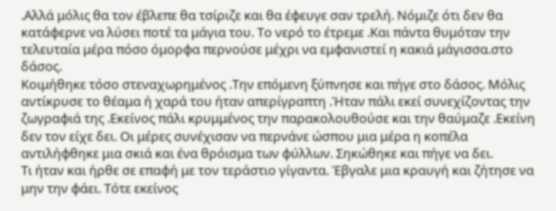.Αλλά μόλις θα τον έβλεπε θα τσίριζε και θα έφευγε σαν τρελή. Νόμιζε ότι δεν θα κατάφερνε να λύσει ποτέ τα μάγια του. Το νερό το έτρεμε .Και πάντα θυμόταν την τελευταία μέρα πόσο όμορφα περνούσε μέχρι να εμφανιστεί η κακιά μάγισσα.στο δάσος.
Κοιμήθηκε τόσο στεναχωρημένος .Την επόμενη ξύπνησε και πήγε στο δάσος. Μόλις αντίκρυσε το θέαμα ή χαρά του ήταν απερίγραπτη .Ήταν πάλι εκεί συνεχίζοντας την ζωγραφιά της .Εκείνος πάλι κρυμμένος την παρακολουθούσε και την θαύμαζε .Εκείνη δεν τον είχε δει. Οι μέρες συνέχισαν να περνάνε ώσπου μια μέρα η κοπέλα αντιλήφθηκε μια σκιά και ένα θρόισμα των φύλλων. Σηκώθηκε και πήγε να δει.
Τι ήταν και ήρθε σε επαφή με τον τεράστιο γίγαντα. Έβγαλε μια κραυγή και ζήτησε να μην την φάει. Τότε εκείνος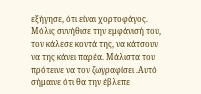εξήγησε, ότι είναι χορτοφάγος. Μόλις συνήθισε την εμφάνισή του, τον κάλεσε κοντά της, να κάτσουν να της κάνει παρέα. Μάλιστα του πρότεινε να τον ζωγραφίσει .Αυτό σήμαινε ότι θα την έβλεπε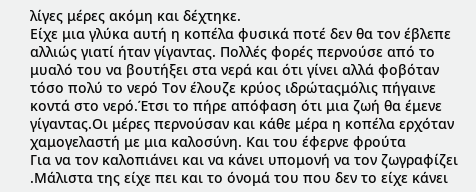λίγες μέρες ακόμη και δέχτηκε.
Είχε μια γλύκα αυτή η κοπέλα φυσικά ποτέ δεν θα τον έβλεπε αλλιώς γιατί ήταν γίγαντας. Πολλές φορές περνούσε από το μυαλό του να βουτήξει στα νερά και ότι γίνει αλλά φοβόταν τόσο πολύ το νερό Τον έλουζε κρύος ιδρώταςμόλις πήγαινε κοντά στο νερό.Έτσι το πήρε απόφαση ότι μια ζωή θα έμενε γίγαντας.Οι μέρες περνούσαν και κάθε μέρα η κοπέλα ερχόταν χαμογελαστή με μια καλοσύνη. Και του έφερνε φρούτα
Για να τον καλοπιάνει και να κάνει υπομονή να τον ζωγραφίζει .Μάλιστα της είχε πει και το όνομά του που δεν το είχε κάνει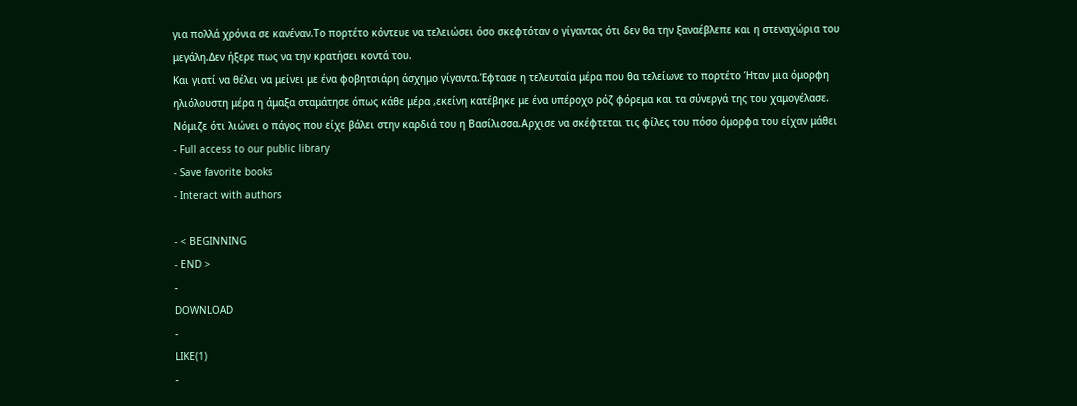για πολλά χρόνια σε κανέναν.Το πορτέτο κόντευε να τελειώσει όσο σκεφτόταν ο γίγαντας ότι δεν θα την ξαναέβλεπε και η στεναχώρια του μεγάλη.Δεν ήξερε πως να την κρατήσει κοντά του.
Και γιατί να θέλει να μείνει με ένα φοβητσιάρη άσχημο γίγαντα.Έφτασε η τελευταία μέρα που θα τελείωνε το πορτέτο Ήταν μια όμορφη ηλιόλουστη μέρα η άμαξα σταμάτησε όπως κάθε μέρα ,εκείνη κατέβηκε με ένα υπέροχο ρόζ φόρεμα και τα σύνεργά της του χαμογέλασε. Νόμιζε ότι λιώνει ο πάγος που είχε βάλει στην καρδιά του η Βασίλισσα.Αρχισε να σκέφτεται τις φίλες του πόσο όμορφα του είχαν μάθει
- Full access to our public library
- Save favorite books
- Interact with authors

- < BEGINNING
- END >
-
DOWNLOAD
-
LIKE(1)
-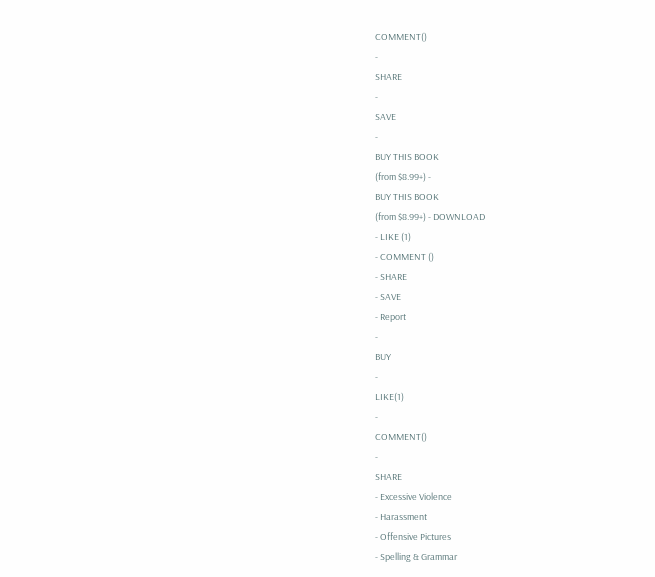COMMENT()
-
SHARE
-
SAVE
-
BUY THIS BOOK
(from $8.99+) -
BUY THIS BOOK
(from $8.99+) - DOWNLOAD
- LIKE (1)
- COMMENT ()
- SHARE
- SAVE
- Report
-
BUY
-
LIKE(1)
-
COMMENT()
-
SHARE
- Excessive Violence
- Harassment
- Offensive Pictures
- Spelling & Grammar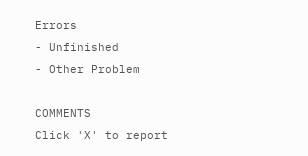Errors
- Unfinished
- Other Problem

COMMENTS
Click 'X' to report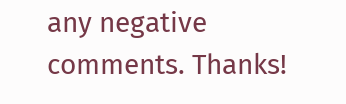any negative comments. Thanks!